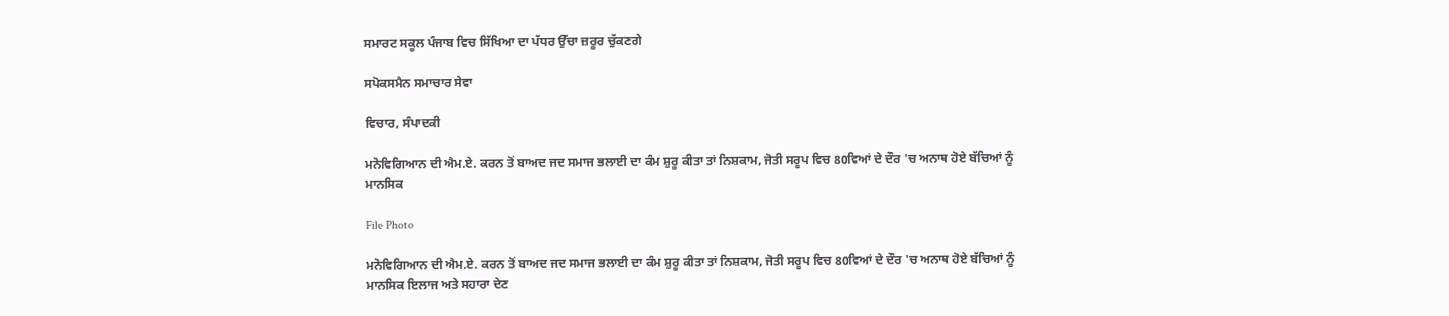ਸਮਾਰਟ ਸਕੂਲ ਪੰਜਾਬ ਵਿਚ ਸਿੱਖਿਆ ਦਾ ਪੱਧਰ ਉੱਚਾ ਜ਼ਰੂਰ ਚੁੱਕਣਗੇ

ਸਪੋਕਸਮੈਨ ਸਮਾਚਾਰ ਸੇਵਾ

ਵਿਚਾਰ, ਸੰਪਾਦਕੀ

ਮਨੋਵਿਗਿਆਨ ਦੀ ਐਮ.ਏ. ਕਰਨ ਤੋਂ ਬਾਅਦ ਜਦ ਸਮਾਜ ਭਲਾਈ ਦਾ ਕੰਮ ਸ਼ੁਰੂ ਕੀਤਾ ਤਾਂ ਨਿਸ਼ਕਾਮ, ਜੋਤੀ ਸਰੂਪ ਵਿਚ 80ਵਿਆਂ ਦੇ ਦੌਰ 'ਚ ਅਨਾਥ ਹੋਏ ਬੱਚਿਆਂ ਨੂੰ ਮਾਨਸਿਕ

File Photo

ਮਨੋਵਿਗਿਆਨ ਦੀ ਐਮ.ਏ. ਕਰਨ ਤੋਂ ਬਾਅਦ ਜਦ ਸਮਾਜ ਭਲਾਈ ਦਾ ਕੰਮ ਸ਼ੁਰੂ ਕੀਤਾ ਤਾਂ ਨਿਸ਼ਕਾਮ, ਜੋਤੀ ਸਰੂਪ ਵਿਚ 80ਵਿਆਂ ਦੇ ਦੌਰ 'ਚ ਅਨਾਥ ਹੋਏ ਬੱਚਿਆਂ ਨੂੰ ਮਾਨਸਿਕ ਇਲਾਜ ਅਤੇ ਸਹਾਰਾ ਦੇਣ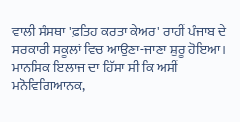ਵਾਲੀ ਸੰਸਥਾ 'ਫ਼ਤਿਹ ਕਰਤਾ ਕੇਅਰ' ਰਾਹੀਂ ਪੰਜਾਬ ਦੇ ਸਰਕਾਰੀ ਸਕੂਲਾਂ ਵਿਚ ਆਉਣਾ-ਜਾਣਾ ਸ਼ੁਰੂ ਹੋਇਆ। ਮਾਨਸਿਕ ਇਲਾਜ ਦਾ ਹਿੱਸਾ ਸੀ ਕਿ ਅਸੀਂ ਮਨੋਵਿਗਿਆਨਕ,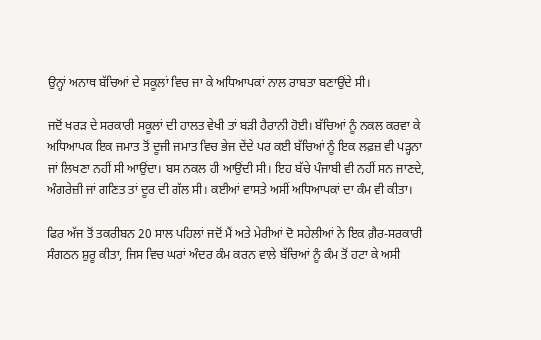ਉਨ੍ਹਾਂ ਅਨਾਥ ਬੱਚਿਆਂ ਦੇ ਸਕੂਲਾਂ ਵਿਚ ਜਾ ਕੇ ਅਧਿਆਪਕਾਂ ਨਾਲ ਰਾਬਤਾ ਬਣਾਉਂਦੇ ਸੀ।

ਜਦੋਂ ਖਰੜ ਦੇ ਸਰਕਾਰੀ ਸਕੂਲਾਂ ਦੀ ਹਾਲਤ ਵੇਖੀ ਤਾਂ ਬੜੀ ਹੈਰਾਨੀ ਹੋਈ। ਬੱਚਿਆਂ ਨੂੰ ਨਕਲ ਕਰਵਾ ਕੇ ਅਧਿਆਪਕ ਇਕ ਜਮਾਤ ਤੋਂ ਦੂਜੀ ਜਮਾਤ ਵਿਚ ਭੇਜ ਦੇਂਦੇ ਪਰ ਕਈ ਬੱਚਿਆਂ ਨੂੰ ਇਕ ਲਫ਼ਜ਼ ਵੀ ਪੜ੍ਹਨਾ ਜਾਂ ਲਿਖਣਾ ਨਹੀਂ ਸੀ ਆਉਂਦਾ। ਬਸ ਨਕਲ ਹੀ ਆਉਂਦੀ ਸੀ। ਇਹ ਬੱਚੇ ਪੰਜਾਬੀ ਵੀ ਨਹੀਂ ਸਨ ਜਾਣਦੇ, ਅੰਗਰੇਜ਼ੀ ਜਾਂ ਗਣਿਤ ਤਾਂ ਦੂਰ ਦੀ ਗੱਲ ਸੀ। ਕਈਆਂ ਵਾਸਤੇ ਅਸੀਂ ਅਧਿਆਪਕਾਂ ਦਾ ਕੰਮ ਵੀ ਕੀਤਾ।

ਫਿਰ ਅੱਜ ਤੋਂ ਤਕਰੀਬਨ 20 ਸਾਲ ਪਹਿਲਾਂ ਜਦੋਂ ਮੈਂ ਅਤੇ ਮੇਰੀਆਂ ਦੋ ਸਹੇਲੀਆਂ ਨੇ ਇਕ ਗ਼ੈਰ-ਸਰਕਾਰੀ ਸੰਗਠਨ ਸ਼ੁਰੂ ਕੀਤਾ, ਜਿਸ ਵਿਚ ਘਰਾਂ ਅੰਦਰ ਕੰਮ ਕਰਨ ਵਾਲੇ ਬੱਚਿਆਂ ਨੂੰ ਕੰਮ ਤੋਂ ਹਟਾ ਕੇ ਅਸੀ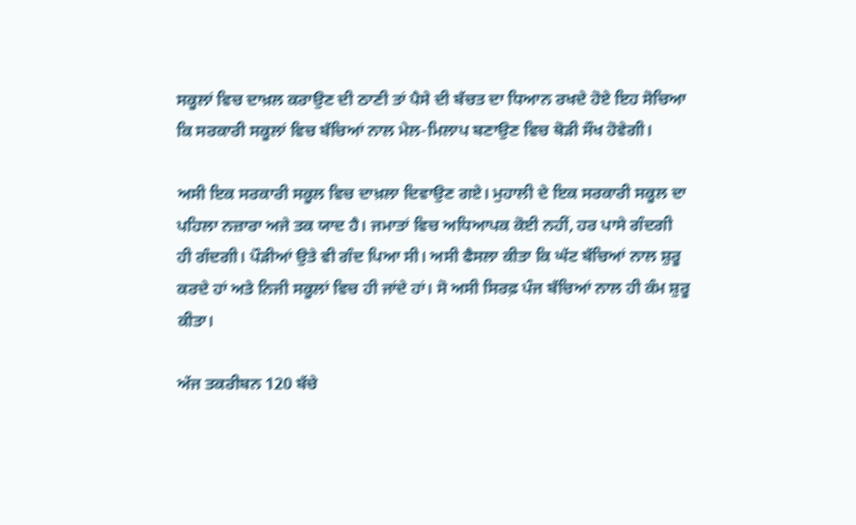ਸਕੂਲਾਂ ਵਿਚ ਦਾਖ਼ਲ ਕਰਾਉਣ ਦੀ ਠਾਣੀ ਤਾਂ ਪੈਸੇ ਦੀ ਬੱਚਤ ਦਾ ਧਿਆਨ ਰਖਦੇ ਹੋਏ ਇਹ ਸੋਚਿਆ ਕਿ ਸਰਕਾਰੀ ਸਕੂਲਾਂ ਵਿਚ ਬੱਚਿਆਂ ਨਾਲ ਮੇਲ-ਮਿਲਾਪ ਬਣਾਉਣ ਵਿਚ ਥੋੜੀ ਸੌਖ ਹੋਵੇਗੀ।

ਅਸੀ ਇਕ ਸਰਕਾਰੀ ਸਕੂਲ ਵਿਚ ਦਾਖ਼ਲਾ ਦਿਵਾਉਣ ਗਏ। ਮੁਹਾਲੀ ਦੇ ਇਕ ਸਰਕਾਰੀ ਸਕੂਲ ਦਾ ਪਹਿਲਾ ਨਜ਼ਾਰਾ ਅਜੇ ਤਕ ਯਾਦ ਹੈ। ਜਮਾਤਾਂ ਵਿਚ ਅਧਿਆਪਕ ਕੋਈ ਨਹੀਂ, ਹਰ ਪਾਸੇ ਗੰਦਗੀ ਹੀ ਗੰਦਗੀ। ਪੌੜੀਆਂ ਉਤੇ ਵੀ ਗੰਦ ਪਿਆ ਸੀ। ਅਸੀ ਫੈਸਲਾ ਕੀਤਾ ਕਿ ਘੱਟ ਬੱਚਿਆਂ ਨਾਲ ਸ਼ੁਰੂ ਕਰਦੇ ਹਾਂ ਅਤੇ ਨਿਜੀ ਸਕੂਲਾਂ ਵਿਚ ਹੀ ਜਾਂਦੇ ਹਾਂ। ਸੋ ਅਸੀ ਸਿਰਫ਼ ਪੰਜ ਬੱਚਿਆਂ ਨਾਲ ਹੀ ਕੰਮ ਸ਼ੁਰੂ ਕੀਤਾ।

ਅੱਜ ਤਕਰੀਬਨ 120 ਬੱਚੇ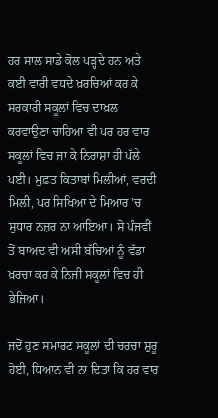ਹਰ ਸਾਲ ਸਾਡੇ ਕੋਲ ਪੜ੍ਹਦੇ ਹਨ ਅਤੇ ਕਈ ਵਾਰੀ ਵਧਦੇ ਖ਼ਰਚਿਆਂ ਕਰ ਕੇ ਸਰਕਾਰੀ ਸਕੂਲਾਂ ਵਿਚ ਦਾਖ਼ਲ ਕਰਵਾਉਣਾ ਚਾਹਿਆ ਵੀ ਪਰ ਹਰ ਵਾਰ ਸਕੂਲਾਂ ਵਿਚ ਜਾ ਕੇ ਨਿਰਾਸ਼ਾ ਹੀ ਪੱਲੇ ਪਈ। ਮੁਫ਼ਤ ਕਿਤਾਬਾਂ ਮਿਲੀਆਂ, ਵਰਦੀ ਮਿਲੀ, ਪਰ ਸਿਖਿਆ ਦੇ ਮਿਆਰ 'ਚ ਸੁਧਾਰ ਨਜ਼ਰ ਨਾ ਆਇਆ। ਸੋ ਪੰਜਵੀਂ ਤੋਂ ਬਾਅਦ ਵੀ ਅਸੀ ਬੱਚਿਆਂ ਨੂੰ ਵੱਡਾ ਖ਼ਰਚਾ ਕਰ ਕੇ ਨਿਜੀ ਸਕੂਲਾਂ ਵਿਚ ਹੀ ਭੇਜਿਆ।

ਜਦੋਂ ਹੁਣ ਸਮਾਰਟ ਸਕੂਲਾਂ ਦੀ ਚਰਚਾ ਸ਼ੁਰੂ ਹੋਈ, ਧਿਆਨ ਵੀ ਨਾ ਦਿਤਾ ਕਿ ਹਰ ਵਾਰ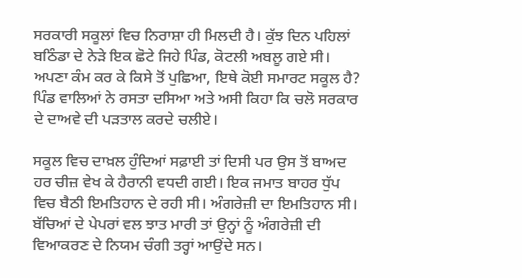ਸਰਕਾਰੀ ਸਕੂਲਾਂ ਵਿਚ ਨਿਰਾਸ਼ਾ ਹੀ ਮਿਲਦੀ ਹੈ। ਕੁੱਝ ਦਿਨ ਪਹਿਲਾਂ ਬਠਿੰਡਾ ਦੇ ਨੇੜੇ ਇਕ ਛੋਟੇ ਜਿਹੇ ਪਿੰਡ, ਕੋਟਲੀ ਅਬਲੂ ਗਏ ਸੀ। ਅਪਣਾ ਕੰਮ ਕਰ ਕੇ ਕਿਸੇ ਤੋਂ ਪੁਛਿਆ, ਇਥੇ ਕੋਈ ਸਮਾਰਟ ਸਕੂਲ ਹੈ? ਪਿੰਡ ਵਾਲਿਆਂ ਨੇ ਰਸਤਾ ਦਸਿਆ ਅਤੇ ਅਸੀ ਕਿਹਾ ਕਿ ਚਲੋ ਸਰਕਾਰ ਦੇ ਦਾਅਵੇ ਦੀ ਪੜਤਾਲ ਕਰਦੇ ਚਲੀਏ।

ਸਕੂਲ ਵਿਚ ਦਾਖ਼ਲ ਹੁੰਦਿਆਂ ਸਫ਼ਾਈ ਤਾਂ ਦਿਸੀ ਪਰ ਉਸ ਤੋਂ ਬਾਅਦ ਹਰ ਚੀਜ਼ ਵੇਖ ਕੇ ਹੈਰਾਨੀ ਵਧਦੀ ਗਈ। ਇਕ ਜਮਾਤ ਬਾਹਰ ਧੁੱਪ ਵਿਚ ਬੈਠੀ ਇਮਤਿਹਾਨ ਦੇ ਰਹੀ ਸੀ। ਅੰਗਰੇਜ਼ੀ ਦਾ ਇਮਤਿਹਾਨ ਸੀ। ਬੱਚਿਆਂ ਦੇ ਪੇਪਰਾਂ ਵਲ ਝਾਤ ਮਾਰੀ ਤਾਂ ਉਨ੍ਹਾਂ ਨੂੰ ਅੰਗਰੇਜ਼ੀ ਦੀ ਵਿਆਕਰਣ ਦੇ ਨਿਯਮ ਚੰਗੀ ਤਰ੍ਹਾਂ ਆਉਂਦੇ ਸਨ।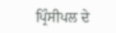ਪ੍ਰਿੰਸੀਪਲ ਦੇ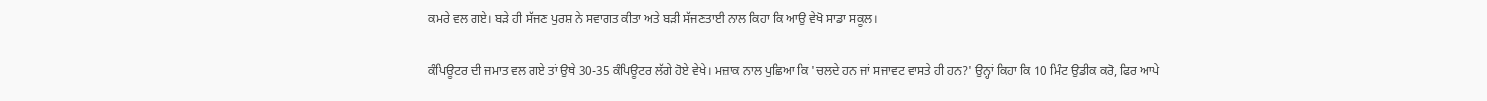ਕਮਰੇ ਵਲ ਗਏ। ਬੜੇ ਹੀ ਸੱਜਣ ਪੁਰਸ਼ ਨੇ ਸਵਾਗਤ ਕੀਤਾ ਅਤੇ ਬੜੀ ਸੱਜਣਤਾਈ ਨਾਲ ਕਿਹਾ ਕਿ ਆਉ ਵੇਖੋ ਸਾਡਾ ਸਕੂਲ।

ਕੰਪਿਊਟਰ ਦੀ ਜਮਾਤ ਵਲ ਗਏ ਤਾਂ ਉਥੇ 30-35 ਕੰਪਿਊਟਰ ਲੱਗੇ ਹੋਏ ਵੇਖੇ। ਮਜ਼ਾਕ ਨਾਲ ਪੁਛਿਆ ਕਿ 'ਚਲਦੇ ਹਨ ਜਾਂ ਸਜਾਵਟ ਵਾਸਤੇ ਹੀ ਹਨ?' ਉਨ੍ਹਾਂ ਕਿਹਾ ਕਿ 10 ਮਿੰਟ ਉਡੀਕ ਕਰੋ, ਫਿਰ ਆਪੇ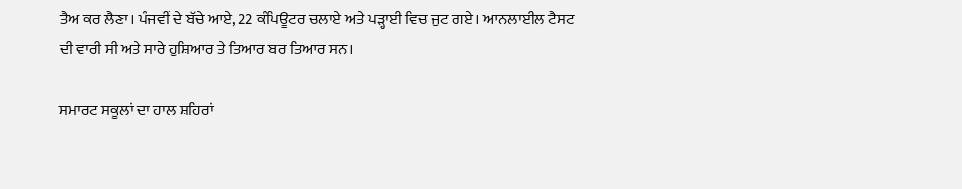ਤੈਅ ਕਰ ਲੈਣਾ। ਪੰਜਵੀਂ ਦੇ ਬੱਚੇ ਆਏ, 22 ਕੰਪਿਊਟਰ ਚਲਾਏ ਅਤੇ ਪੜ੍ਹਾਈ ਵਿਚ ਜੁਟ ਗਏ। ਆਨਲਾਈਲ ਟੈਸਟ ਦੀ ਵਾਰੀ ਸੀ ਅਤੇ ਸਾਰੇ ਹੁਸ਼ਿਆਰ ਤੇ ਤਿਆਰ ਬਰ ਤਿਆਰ ਸਨ।

ਸਮਾਰਟ ਸਕੂਲਾਂ ਦਾ ਹਾਲ ਸ਼ਹਿਰਾਂ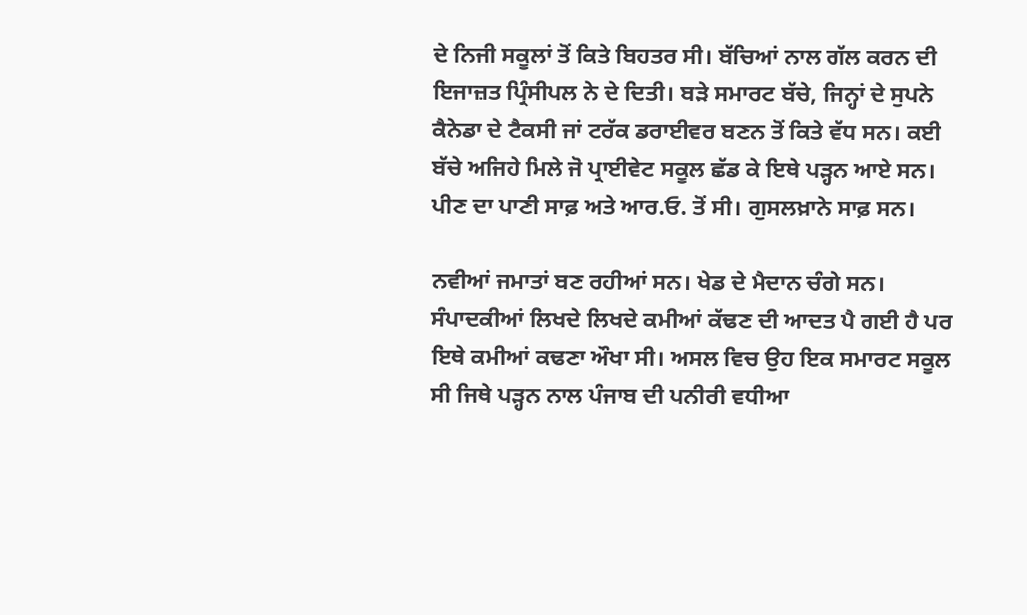ਦੇ ਨਿਜੀ ਸਕੂਲਾਂ ਤੋਂ ਕਿਤੇ ਬਿਹਤਰ ਸੀ। ਬੱਚਿਆਂ ਨਾਲ ਗੱਲ ਕਰਨ ਦੀ ਇਜਾਜ਼ਤ ਪ੍ਰਿੰਸੀਪਲ ਨੇ ਦੇ ਦਿਤੀ। ਬੜੇ ਸਮਾਰਟ ਬੱਚੇ, ਜਿਨ੍ਹਾਂ ਦੇ ਸੁਪਨੇ ਕੈਨੇਡਾ ਦੇ ਟੈਕਸੀ ਜਾਂ ਟਰੱਕ ਡਰਾਈਵਰ ਬਣਨ ਤੋਂ ਕਿਤੇ ਵੱਧ ਸਨ। ਕਈ ਬੱਚੇ ਅਜਿਹੇ ਮਿਲੇ ਜੋ ਪ੍ਰਾਈਵੇਟ ਸਕੂਲ ਛੱਡ ਕੇ ਇਥੇ ਪੜ੍ਹਨ ਆਏ ਸਨ। ਪੀਣ ਦਾ ਪਾਣੀ ਸਾਫ਼ ਅਤੇ ਆਰ.ਓ. ਤੋਂ ਸੀ। ਗੁਸਲਖ਼ਾਨੇ ਸਾਫ਼ ਸਨ।

ਨਵੀਆਂ ਜਮਾਤਾਂ ਬਣ ਰਹੀਆਂ ਸਨ। ਖੇਡ ਦੇ ਮੈਦਾਨ ਚੰਗੇ ਸਨ। ਸੰਪਾਦਕੀਆਂ ਲਿਖਦੇ ਲਿਖਦੇ ਕਮੀਆਂ ਕੱਢਣ ਦੀ ਆਦਤ ਪੈ ਗਈ ਹੈ ਪਰ ਇਥੇ ਕਮੀਆਂ ਕਢਣਾ ਔਖਾ ਸੀ। ਅਸਲ ਵਿਚ ਉਹ ਇਕ ਸਮਾਰਟ ਸਕੂਲ ਸੀ ਜਿਥੇ ਪੜ੍ਹਨ ਨਾਲ ਪੰਜਾਬ ਦੀ ਪਨੀਰੀ ਵਧੀਆ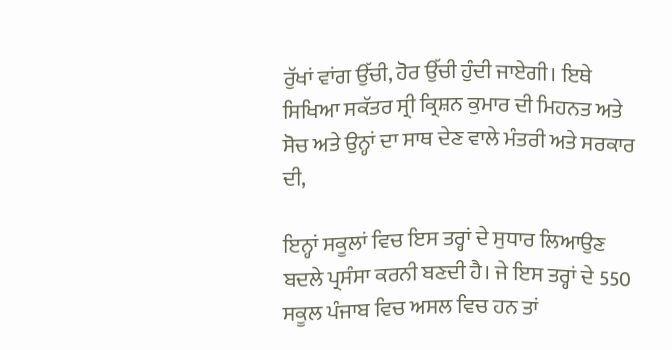ਰੁੱਖਾਂ ਵਾਂਗ ਉੱਚੀ, ਹੋਰ ਉੱਚੀ ਹੁੰਦੀ ਜਾਏਗੀ। ਇਥੇ ਸਿਖਿਆ ਸਕੱਤਰ ਸ੍ਰੀ ਕ੍ਰਿਸ਼ਨ ਕੁਮਾਰ ਦੀ ਮਿਹਨਤ ਅਤੇ ਸੋਚ ਅਤੇ ਉਨ੍ਹਾਂ ਦਾ ਸਾਥ ਦੇਣ ਵਾਲੇ ਮੰਤਰੀ ਅਤੇ ਸਰਕਾਰ ਦੀ,

ਇਨ੍ਹਾਂ ਸਕੂਲਾਂ ਵਿਚ ਇਸ ਤਰ੍ਹਾਂ ਦੇ ਸੁਧਾਰ ਲਿਆਉਣ ਬਦਲੇ ਪ੍ਰਸੰਸਾ ਕਰਨੀ ਬਣਦੀ ਹੈ। ਜੇ ਇਸ ਤਰ੍ਹਾਂ ਦੇ 550 ਸਕੂਲ ਪੰਜਾਬ ਵਿਚ ਅਸਲ ਵਿਚ ਹਨ ਤਾਂ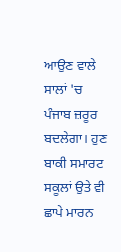ਆਉਣ ਵਾਲੇ ਸਾਲਾਂ 'ਚ ਪੰਜਾਬ ਜ਼ਰੂਰ ਬਦਲੇਗਾ। ਹੁਣ ਬਾਕੀ ਸਮਾਰਟ ਸਕੂਲਾਂ ਉਤੇ ਵੀ ਛਾਪੇ ਮਾਰਨ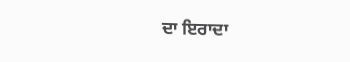ਦਾ ਇਰਾਦਾ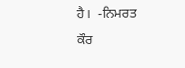ਹੈ।  -ਨਿਮਰਤ ਕੌਰ